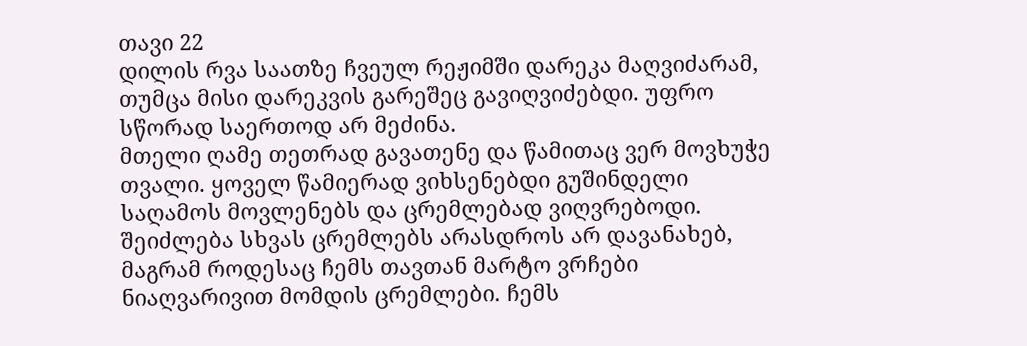თავი 22
დილის რვა საათზე ჩვეულ რეჟიმში დარეკა მაღვიძარამ, თუმცა მისი დარეკვის გარეშეც გავიღვიძებდი. უფრო სწორად საერთოდ არ მეძინა.
მთელი ღამე თეთრად გავათენე და წამითაც ვერ მოვხუჭე თვალი. ყოველ წამიერად ვიხსენებდი გუშინდელი საღამოს მოვლენებს და ცრემლებად ვიღვრებოდი.
შეიძლება სხვას ცრემლებს არასდროს არ დავანახებ, მაგრამ როდესაც ჩემს თავთან მარტო ვრჩები ნიაღვარივით მომდის ცრემლები. ჩემს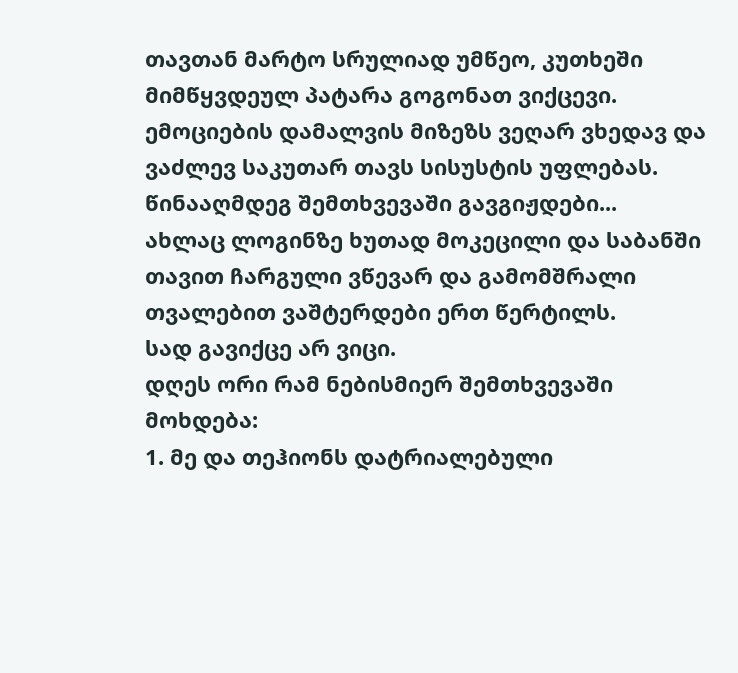თავთან მარტო სრულიად უმწეო, კუთხეში მიმწყვდეულ პატარა გოგონათ ვიქცევი. ემოციების დამალვის მიზეზს ვეღარ ვხედავ და ვაძლევ საკუთარ თავს სისუსტის უფლებას.
წინააღმდეგ შემთხვევაში გავგიჟდები...
ახლაც ლოგინზე ხუთად მოკეცილი და საბანში თავით ჩარგული ვწევარ და გამომშრალი თვალებით ვაშტერდები ერთ წერტილს.
სად გავიქცე არ ვიცი.
დღეს ორი რამ ნებისმიერ შემთხვევაში მოხდება:
1. მე და თეჰიონს დატრიალებული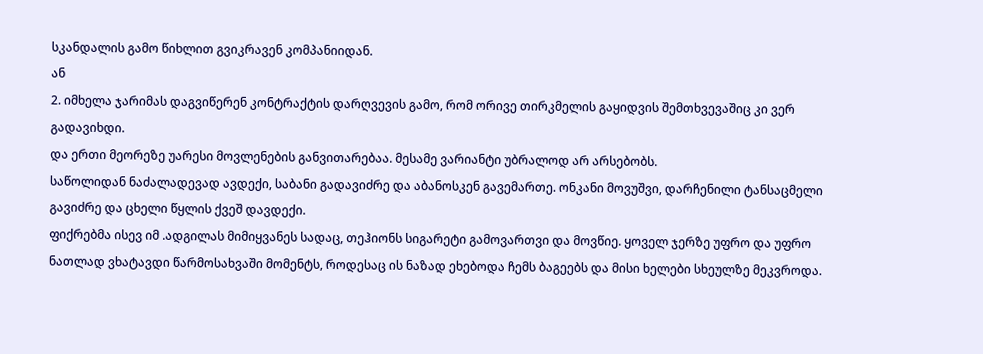სკანდალის გამო წიხლით გვიკრავენ კომპანიიდან.
ან
2. იმხელა ჯარიმას დაგვიწერენ კონტრაქტის დარღვევის გამო, რომ ორივე თირკმელის გაყიდვის შემთხვევაშიც კი ვერ გადავიხდი.
და ერთი მეორეზე უარესი მოვლენების განვითარებაა. მესამე ვარიანტი უბრალოდ არ არსებობს.
საწოლიდან ნაძალადევად ავდექი, საბანი გადავიძრე და აბანოსკენ გავემართე. ონკანი მოვუშვი, დარჩენილი ტანსაცმელი გავიძრე და ცხელი წყლის ქვეშ დავდექი.
ფიქრებმა ისევ იმ .ადგილას მიმიყვანეს სადაც, თეჰიონს სიგარეტი გამოვართვი და მოვწიე. ყოველ ჯერზე უფრო და უფრო ნათლად ვხატავდი წარმოსახვაში მომენტს, როდესაც ის ნაზად ეხებოდა ჩემს ბაგეებს და მისი ხელები სხეულზე მეკვროდა.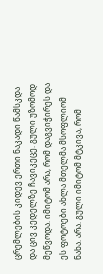ცრემლების კიდევ ერთი ნაკადი წამსკდა და ცივ კედელზე ჩავიკეცე. გული უზომოდ მეწვოდა. იმიტომ არა, რომ დაგვიჭირეს და ეს ფოტოები ახლა მთელმა მსოფლიომ ნახა. არა. გული იმიტომ მტკივა, რომ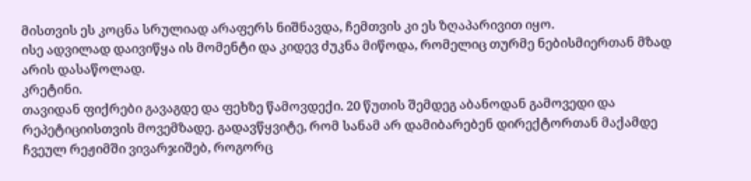მისთვის ეს კოცნა სრულიად არაფერს ნიშნავდა, ჩემთვის კი ეს ზღაპარივით იყო.
ისე ადვილად დაივიწყა ის მომენტი და კიდევ ძუკნა მიწოდა, რომელიც თურმე ნებისმიერთან მზად არის დასაწოლად.
კრეტინი.
თავიდან ფიქრები გავაგდე და ფეხზე წამოვდექი. 20 წუთის შემდეგ აბანოდან გამოვედი და რეპეტიციისთვის მოვემზადე. გადავწყვიტე, რომ სანამ არ დამიბარებენ დირექტორთან მაქამდე ჩვეულ რეჟიმში ვივარჯიშებ, როგორც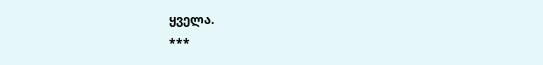ყველა.
***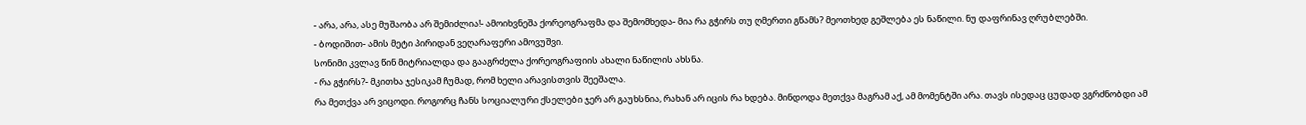- არა, არა, ასე მუშაობა არ შემიძლია!- ამოიხვნეშა ქორეოგრაფმა და შემომხედა- მია რა გჭირს თუ ღმერთი გწამს? მეოთხედ გეშლება ეს ნაწილი. ნუ დაფრინავ ღრუბლებში.
- ბოდიშით- ამის მეტი პირიდან ვეღარაფერი ამოვუშვი.
სონიმი კვლავ წინ მიტრიალდა და გააგრძელა ქორეოგრაფიის ახალი ნაწილის ახსნა.
- რა გჭირს?- მკითხა ჯესიკამ ჩუმად, რომ ხელი არავისთვის შეეშალა.
რა მეთქვა არ ვიცოდი. როგორც ჩანს სოციალური ქსელები ჯერ არ გაუხსნია, რახან არ იცის რა ხდება. მინდოდა მეთქვა მაგრამ აქ, ამ მომენტში არა. თავს ისედაც ცუდად ვგრძნობდი ამ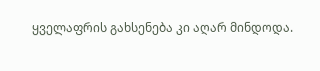ყველაფრის გახსენება კი აღარ მინდოდა.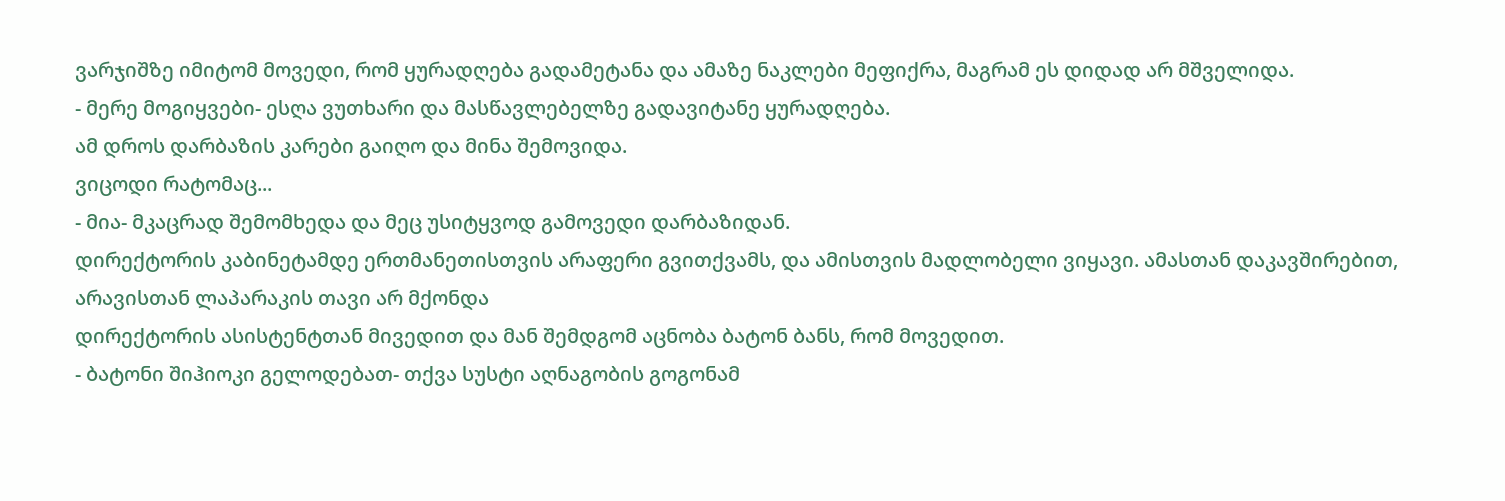ვარჯიშზე იმიტომ მოვედი, რომ ყურადღება გადამეტანა და ამაზე ნაკლები მეფიქრა, მაგრამ ეს დიდად არ მშველიდა.
- მერე მოგიყვები- ესღა ვუთხარი და მასწავლებელზე გადავიტანე ყურადღება.
ამ დროს დარბაზის კარები გაიღო და მინა შემოვიდა.
ვიცოდი რატომაც...
- მია- მკაცრად შემომხედა და მეც უსიტყვოდ გამოვედი დარბაზიდან.
დირექტორის კაბინეტამდე ერთმანეთისთვის არაფერი გვითქვამს, და ამისთვის მადლობელი ვიყავი. ამასთან დაკავშირებით, არავისთან ლაპარაკის თავი არ მქონდა
დირექტორის ასისტენტთან მივედით და მან შემდგომ აცნობა ბატონ ბანს, რომ მოვედით.
- ბატონი შიჰიოკი გელოდებათ- თქვა სუსტი აღნაგობის გოგონამ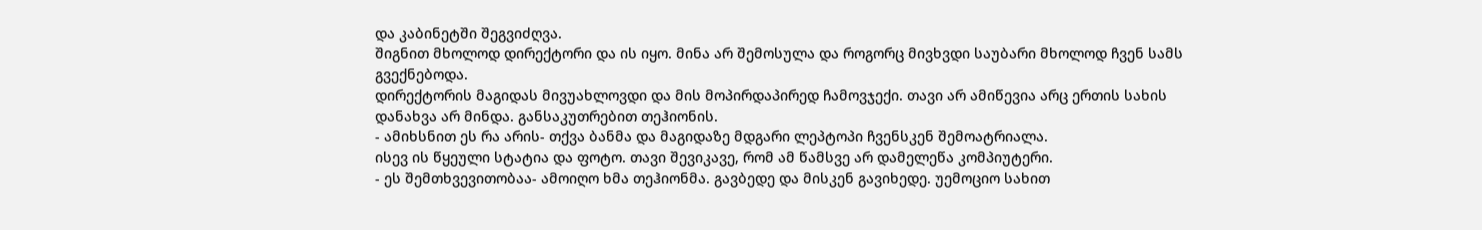და კაბინეტში შეგვიძღვა.
შიგნით მხოლოდ დირექტორი და ის იყო. მინა არ შემოსულა და როგორც მივხვდი საუბარი მხოლოდ ჩვენ სამს გვექნებოდა.
დირექტორის მაგიდას მივუახლოვდი და მის მოპირდაპირედ ჩამოვჯექი. თავი არ ამიწევია არც ერთის სახის დანახვა არ მინდა. განსაკუთრებით თეჰიონის.
- ამიხსნით ეს რა არის- თქვა ბანმა და მაგიდაზე მდგარი ლეპტოპი ჩვენსკენ შემოატრიალა.
ისევ ის წყეული სტატია და ფოტო. თავი შევიკავე, რომ ამ წამსვე არ დამელეწა კომპიუტერი.
- ეს შემთხვევითობაა- ამოიღო ხმა თეჰიონმა. გავბედე და მისკენ გავიხედე. უემოციო სახით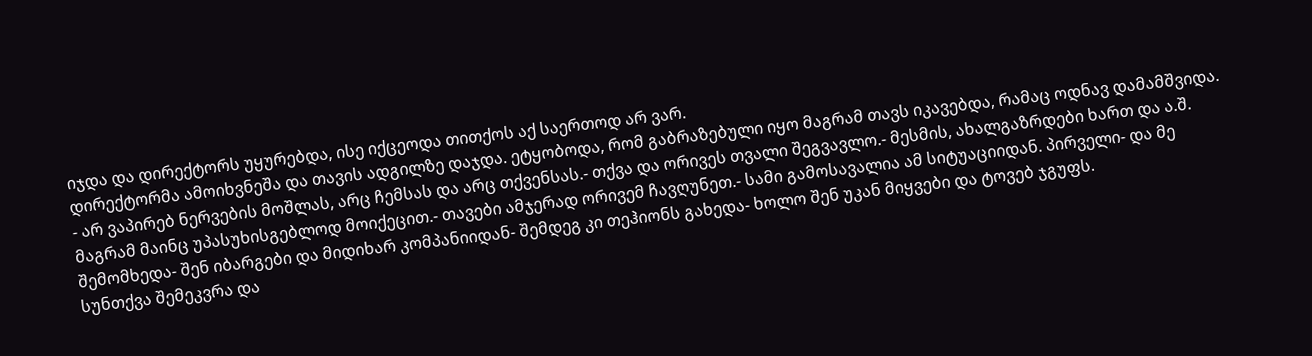იჯდა და დირექტორს უყურებდა, ისე იქცეოდა თითქოს აქ საერთოდ არ ვარ.
დირექტორმა ამოიხვნეშა და თავის ადგილზე დაჯდა. ეტყობოდა, რომ გაბრაზებული იყო მაგრამ თავს იკავებდა, რამაც ოდნავ დამამშვიდა.
- არ ვაპირებ ნერვების მოშლას, არც ჩემსას და არც თქვენსას.- თქვა და ორივეს თვალი შეგვავლო.- მესმის, ახალგაზრდები ხართ და ა.შ. მაგრამ მაინც უპასუხისგებლოდ მოიქეცით.- თავები ამჯერად ორივემ ჩავღუნეთ.- სამი გამოსავალია ამ სიტუაციიდან. პირველი- და მე შემომხედა- შენ იბარგები და მიდიხარ კომპანიიდან- შემდეგ კი თეჰიონს გახედა- ხოლო შენ უკან მიყვები და ტოვებ ჯგუფს.
სუნთქვა შემეკვრა და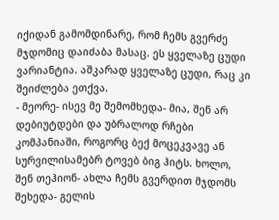იქიდან გამომდინარე, რომ ჩემს გვერძე მჯდომიც დაიძაბა მასაც. ეს ყველაზე ცუდი ვარიანტია. აშკარად ყველაზე ცუდი, რაც კი შეიძლება ეთქვა.
- მეორე- ისევ მე შემომხედა- მია, შენ არ დებიუტდები და უბრალოდ რჩები კომპანიაში, როგორც ბექ მოცეკვავე ან სურვილისამებრ ტოვებ ბიგ ჰიტს. ხოლო, შენ თეჰიონ- ახლა ჩემს გვერდით მჯდომს შეხედა- გელის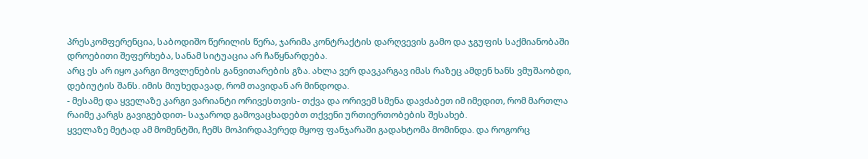პრესკომფერენცია, საბოდიშო წერილის წერა, ჯარიმა კონტრაქტის დარღვევის გამო და ჯგუფის საქმიანობაში დროებითი შეფერხება, სანამ სიტუაცია არ ჩაწყნარდება.
არც ეს არ იყო კარგი მოვლენების განვითარების გზა. ახლა ვერ დავკარგავ იმას რაზეც ამდენ ხანს ვმუშაობდი, დებიუტის შანს. იმის მიუხედავად, რომ თავიდან არ მინდოდა.
- მესამე და ყველაზე კარგი ვარიანტი ორივესთვის- თქვა და ორივემ სმენა დავძაბეთ იმ იმედით, რომ მართლა რაიმე კარგს გავიგებდით- საჯაროდ გამოვაცხადებთ თქვენი ურთიერთობების შესახებ.
ყველაზე მეტად ამ მომენტში, ჩემს მოპირდაპერედ მყოფ ფანჯარაში გადახტომა მომინდა. და როგორც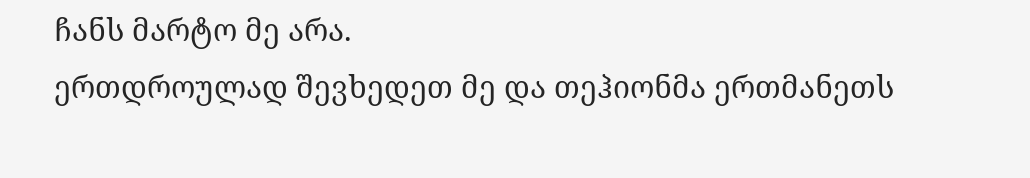ჩანს მარტო მე არა.
ერთდროულად შევხედეთ მე და თეჰიონმა ერთმანეთს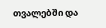თვალებში და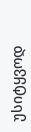უსიტყვოდ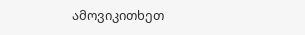ამოვიკითხეთ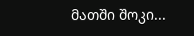მათში შოკი...